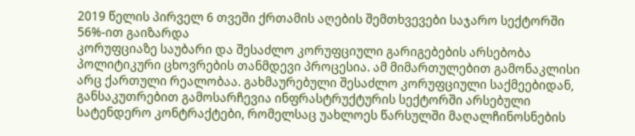2019 წელის პირველ 6 თვეში ქრთამის აღების შემთხვევები საჯარო სექტორში 56%-ით გაიზარდა
კორუფციაზე საუბარი და შესაძლო კორუფციული გარიგებების არსებობა პოლიტიკური ცხოვრების თანმდევი პროცესია. ამ მიმართულებით გამონაკლისი არც ქართული რეალობაა. გახმაურებული შესაძლო კორუფციული საქმეებიდან, განსაკუთრებით გამოსარჩევია ინფრასტრუქტურის სექტორში არსებული სატენდერო კონტრაქტები, რომელსაც უახლოეს წარსულში მაღალჩინოსნების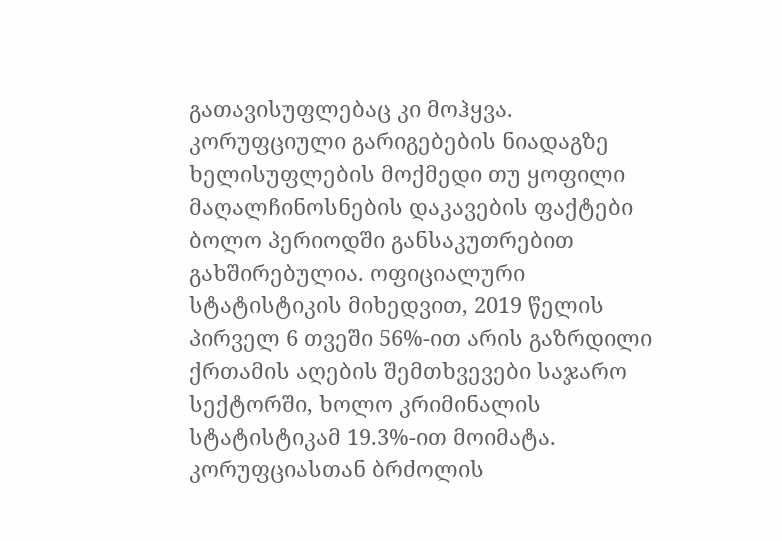გათავისუფლებაც კი მოჰყვა.
კორუფციული გარიგებების ნიადაგზე ხელისუფლების მოქმედი თუ ყოფილი მაღალჩინოსნების დაკავების ფაქტები ბოლო პერიოდში განსაკუთრებით გახშირებულია. ოფიციალური სტატისტიკის მიხედვით, 2019 წელის პირველ 6 თვეში 56%-ით არის გაზრდილი ქრთამის აღების შემთხვევები საჯარო სექტორში, ხოლო კრიმინალის სტატისტიკამ 19.3%-ით მოიმატა.
კორუფციასთან ბრძოლის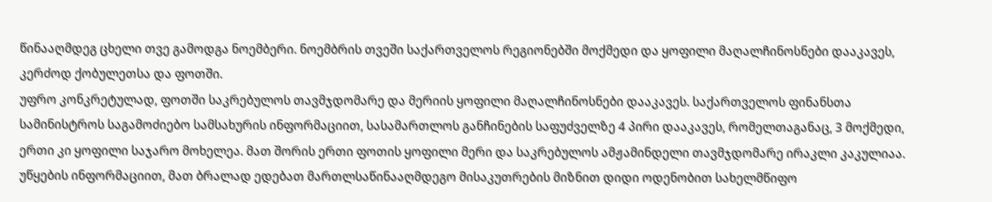წინააღმდეგ ცხელი თვე გამოდგა ნოემბერი. ნოემბრის თვეში საქართველოს რეგიონებში მოქმედი და ყოფილი მაღალჩინოსნები დააკავეს, კერძოდ ქობულეთსა და ფოთში.
უფრო კონკრეტულად, ფოთში საკრებულოს თავმჯდომარე და მერიის ყოფილი მაღალჩინოსნები დააკავეს. საქართველოს ფინანსთა სამინისტროს საგამოძიებო სამსახურის ინფორმაციით, სასამართლოს განჩინების საფუძველზე 4 პირი დააკავეს, რომელთაგანაც, 3 მოქმედი, ერთი კი ყოფილი საჯარო მოხელეა. მათ შორის ერთი ფოთის ყოფილი მერი და საკრებულოს ამჟამინდელი თავმჯდომარე ირაკლი კაკულიაა.
უწყების ინფორმაციით, მათ ბრალად ედებათ მართლსაწინააღმდეგო მისაკუთრების მიზნით დიდი ოდენობით სახელმწიფო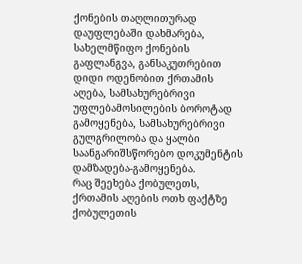ქონების თაღლითურად დაუფლებაში დახმარება, სახელმწიფო ქონების გაფლანგვა, განსაკუთრებით დიდი ოდენობით ქრთამის აღება, სამსახურებრივი უფლებამოსილების ბოროტად გამოყენება, სამსახურებრივი გულგრილობა და ყალბი საანგარიშსწორებო დოკუმენტის დამზადება-გამოყენება.
რაც შეეხება ქობულეთს, ქრთამის აღების ოთხ ფაქტზე ქობულეთის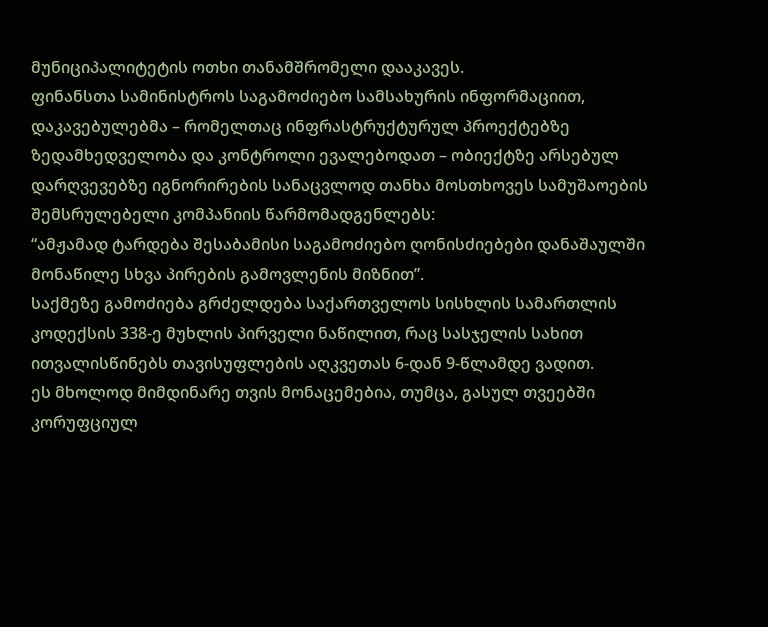მუნიციპალიტეტის ოთხი თანამშრომელი დააკავეს.
ფინანსთა სამინისტროს საგამოძიებო სამსახურის ინფორმაციით, დაკავებულებმა – რომელთაც ინფრასტრუქტურულ პროექტებზე ზედამხედველობა და კონტროლი ევალებოდათ – ობიექტზე არსებულ დარღვევებზე იგნორირების სანაცვლოდ თანხა მოსთხოვეს სამუშაოების შემსრულებელი კომპანიის წარმომადგენლებს:
“ამჟამად ტარდება შესაბამისი საგამოძიებო ღონისძიებები დანაშაულში მონაწილე სხვა პირების გამოვლენის მიზნით”.
საქმეზე გამოძიება გრძელდება საქართველოს სისხლის სამართლის კოდექსის 338-ე მუხლის პირველი ნაწილით, რაც სასჯელის სახით ითვალისწინებს თავისუფლების აღკვეთას 6-დან 9-წლამდე ვადით.
ეს მხოლოდ მიმდინარე თვის მონაცემებია, თუმცა, გასულ თვეებში კორუფციულ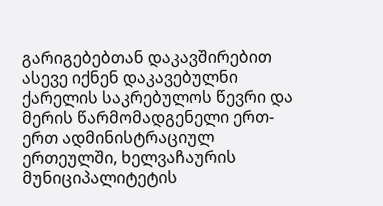გარიგებებთან დაკავშირებით ასევე იქნენ დაკავებულნი ქარელის საკრებულოს წევრი და მერის წარმომადგენელი ერთ-ერთ ადმინისტრაციულ ერთეულში, ხელვაჩაურის მუნიციპალიტეტის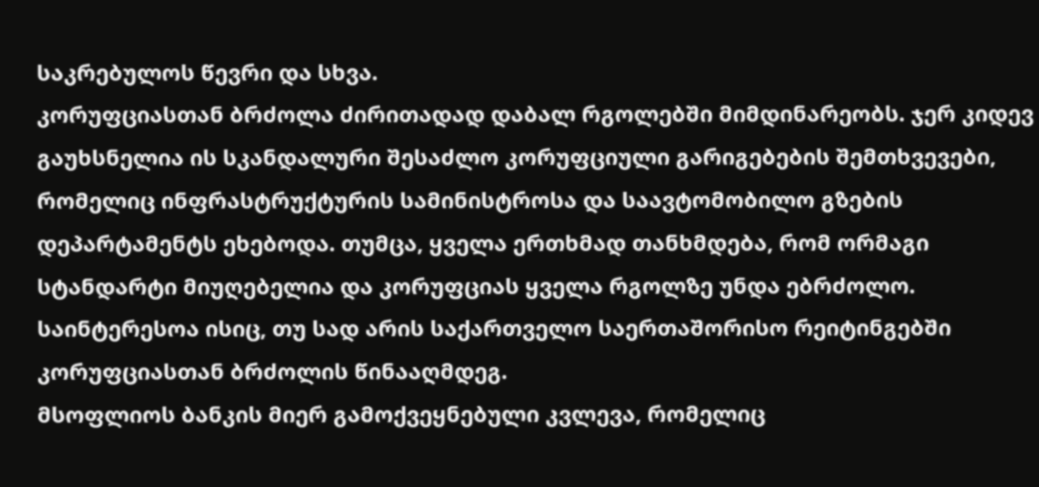საკრებულოს წევრი და სხვა.
კორუფციასთან ბრძოლა ძირითადად დაბალ რგოლებში მიმდინარეობს. ჯერ კიდევ გაუხსნელია ის სკანდალური შესაძლო კორუფციული გარიგებების შემთხვევები, რომელიც ინფრასტრუქტურის სამინისტროსა და საავტომობილო გზების დეპარტამენტს ეხებოდა. თუმცა, ყველა ერთხმად თანხმდება, რომ ორმაგი სტანდარტი მიუღებელია და კორუფციას ყველა რგოლზე უნდა ებრძოლო.
საინტერესოა ისიც, თუ სად არის საქართველო საერთაშორისო რეიტინგებში კორუფციასთან ბრძოლის წინააღმდეგ.
მსოფლიოს ბანკის მიერ გამოქვეყნებული კვლევა, რომელიც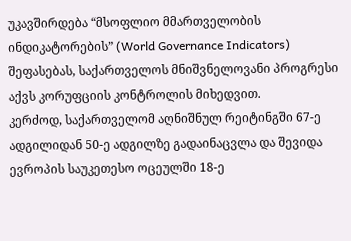უკავშირდება “მსოფლიო მმართველობის ინდიკატორების” (World Governance Indicators) შეფასებას, საქართველოს მნიშვნელოვანი პროგრესი აქვს კორუფციის კონტროლის მიხედვით.
კერძოდ, საქართველომ აღნიშნულ რეიტინგში 67-ე ადგილიდან 50-ე ადგილზე გადაინაცვლა და შევიდა ევროპის საუკეთესო ოცეულში 18-ე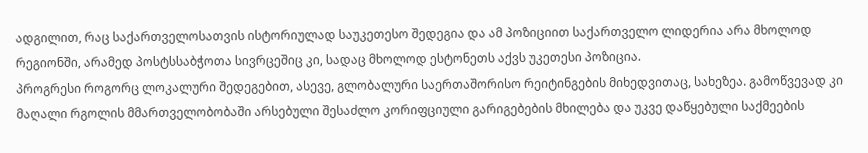ადგილით, რაც საქართველოსათვის ისტორიულად საუკეთესო შედეგია და ამ პოზიციით საქართველო ლიდერია არა მხოლოდ რეგიონში, არამედ პოსტსსაბჭოთა სივრცეშიც კი, სადაც მხოლოდ ესტონეთს აქვს უკეთესი პოზიცია.
პროგრესი როგორც ლოკალური შედეგებით, ასევე, გლობალური საერთაშორისო რეიტინგების მიხედვითაც, სახეზეა. გამოწვევად კი მაღალი რგოლის მმართველობობაში არსებული შესაძლო კორიფციული გარიგებების მხილება და უკვე დაწყებული საქმეების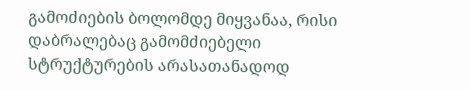გამოძიების ბოლომდე მიყვანაა, რისი დაბრალებაც გამომძიებელი სტრუქტურების არასათანადოდ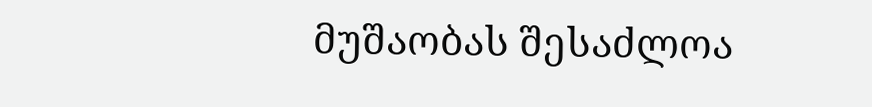მუშაობას შესაძლოა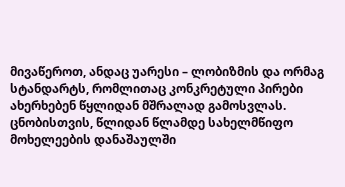მივაწეროთ, ანდაც უარესი – ლობიზმის და ორმაგ სტანდარტს, რომლითაც კონკრეტული პირები ახერხებენ წყლიდან მშრალად გამოსვლას.
ცნობისთვის, წლიდან წლამდე სახელმწიფო მოხელეების დანაშაულში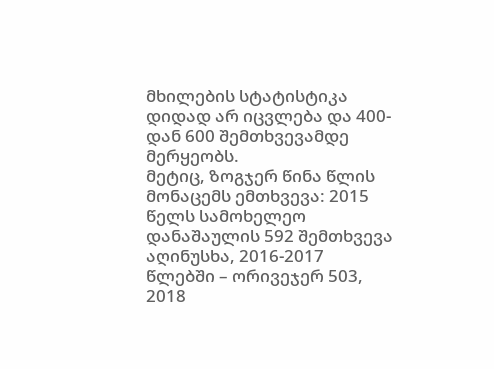მხილების სტატისტიკა დიდად არ იცვლება და 400-დან 600 შემთხვევამდე მერყეობს.
მეტიც, ზოგჯერ წინა წლის მონაცემს ემთხვევა: 2015 წელს სამოხელეო დანაშაულის 592 შემთხვევა აღინუსხა, 2016-2017 წლებში – ორივეჯერ 503, 2018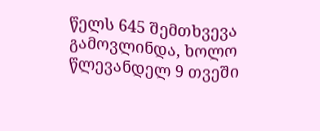წელს 645 შემთხვევა გამოვლინდა, ხოლო წლევანდელ 9 თვეში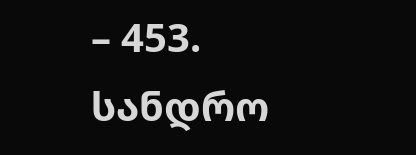– 453.
სანდრო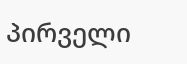პირველი